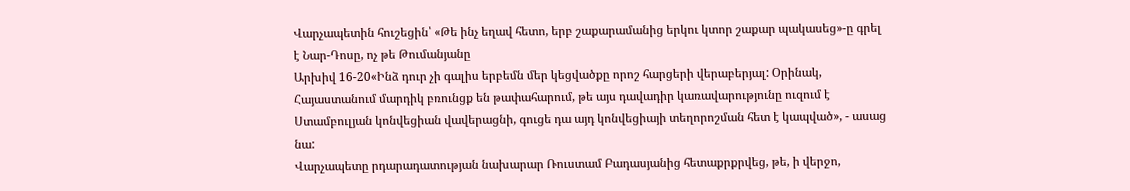Վարչապետին հուշեցին՝ «Թե ինչ եղավ հետո, երբ շաքարամանից երկու կտոր շաքար պակասեց»-ը գրել է Նար-Դոսը, ոչ թե Թումանյանը
Արխիվ 16-20«Ինձ դուր չի գալիս երբեմն մեր կեցվածքը որոշ հարցերի վերաբերյալ: Օրինակ, Հայաստանում մարդիկ բռունցք են թափահարում, թե այս դավադիր կառավարությունը ուզում է Ստամբուլյան կոնվեցիան վավերացնի, գուցե դա այդ կոնվեցիայի տեղորոշման հետ է կապված», - ասաց նա:
Վարչապետը րդարադատության նախարար Ռուստամ Բադասյանից հետաքրքրվեց, թե, ի վերջո,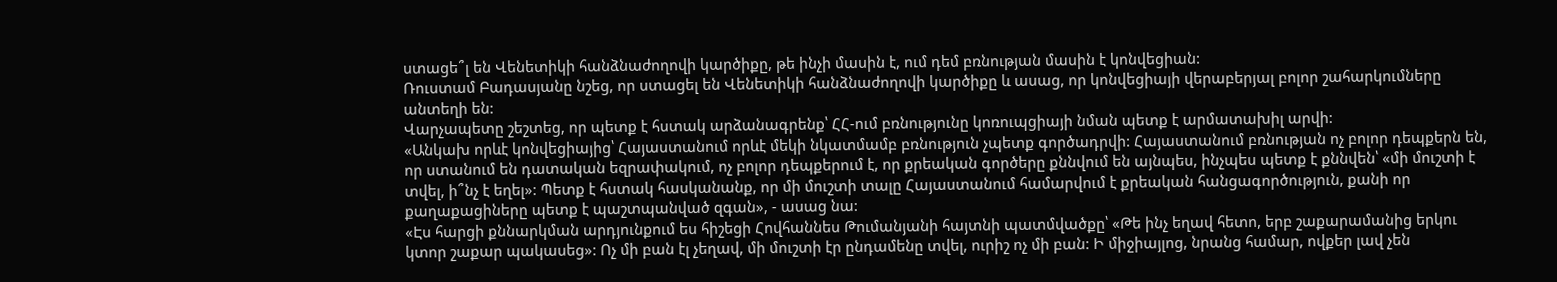ստացե՞լ են Վենետիկի հանձնաժողովի կարծիքը, թե ինչի մասին է, ում դեմ բռնության մասին է կոնվեցիան:
Ռուստամ Բադասյանը նշեց, որ ստացել են Վենետիկի հանձնաժողովի կարծիքը և ասաց, որ կոնվեցիայի վերաբերյալ բոլոր շահարկումները անտեղի են:
Վարչապետը շեշտեց, որ պետք է հստակ արձանագրենք՝ ՀՀ-ում բռնությունը կոռուպցիայի նման պետք է արմատախիլ արվի:
«Անկախ որևէ կոնվեցիայից՝ Հայաստանում որևէ մեկի նկատմամբ բռնություն չպետք գործադրվի: Հայաստանում բռնության ոչ բոլոր դեպքերն են, որ ստանում են դատական եզրափակում, ոչ բոլոր դեպքերում է, որ քրեական գործերը քննվում են այնպես, ինչպես պետք է քննվեն՝ «մի մուշտի է տվել, ի՞նչ է եղել»: Պետք է հստակ հասկանանք, որ մի մուշտի տալը Հայաստանում համարվում է քրեական հանցագործություն, քանի որ քաղաքացիները պետք է պաշտպանված զգան», - ասաց նա:
«Էս հարցի քննարկման արդյունքում ես հիշեցի Հովհաննես Թումանյանի հայտնի պատմվածքը՝ «Թե ինչ եղավ հետո, երբ շաքարամանից երկու կտոր շաքար պակասեց»: Ոչ մի բան էլ չեղավ, մի մուշտի էր ընդամենը տվել, ուրիշ ոչ մի բան: Ի միջիայլոց, նրանց համար, ովքեր լավ չեն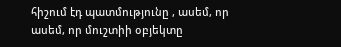հիշում էդ պատմությունը , ասեմ, որ ասեմ, որ մուշտիի օբյեկտը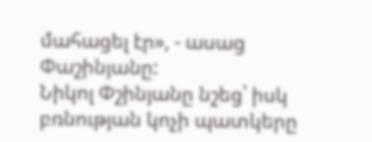մահացել էր», - ասաց Փաշինյանը:
Նիկոլ Փշինյանը նշեց՝ իսկ բռնության կոչի պատկերը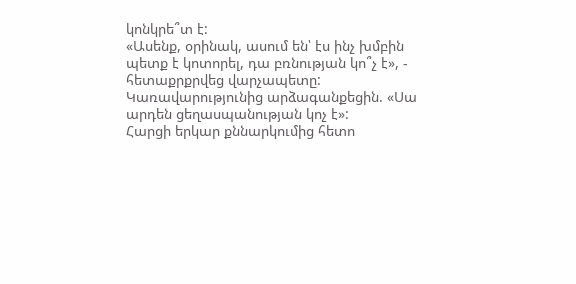կոնկրե՞տ է:
«Ասենք, օրինակ, ասում են՝ էս ինչ խմբին պետք է կոտորել, դա բռնության կո՞չ է», - հետաքրքրվեց վարչապետը:
Կառավարությունից արձագանքեցին. «Սա արդեն ցեղասպանության կոչ է»:
Հարցի երկար քննարկումից հետո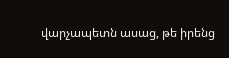վարչապետն ասաց, թե իրենց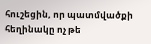հուշեցին, որ պատմվածքի հեղինակը ոչ թե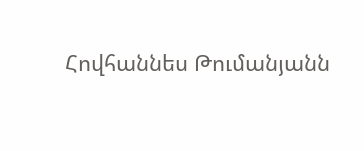Հովհաննես Թումանյանն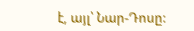է, այլ՝ Նար-Դոսը: